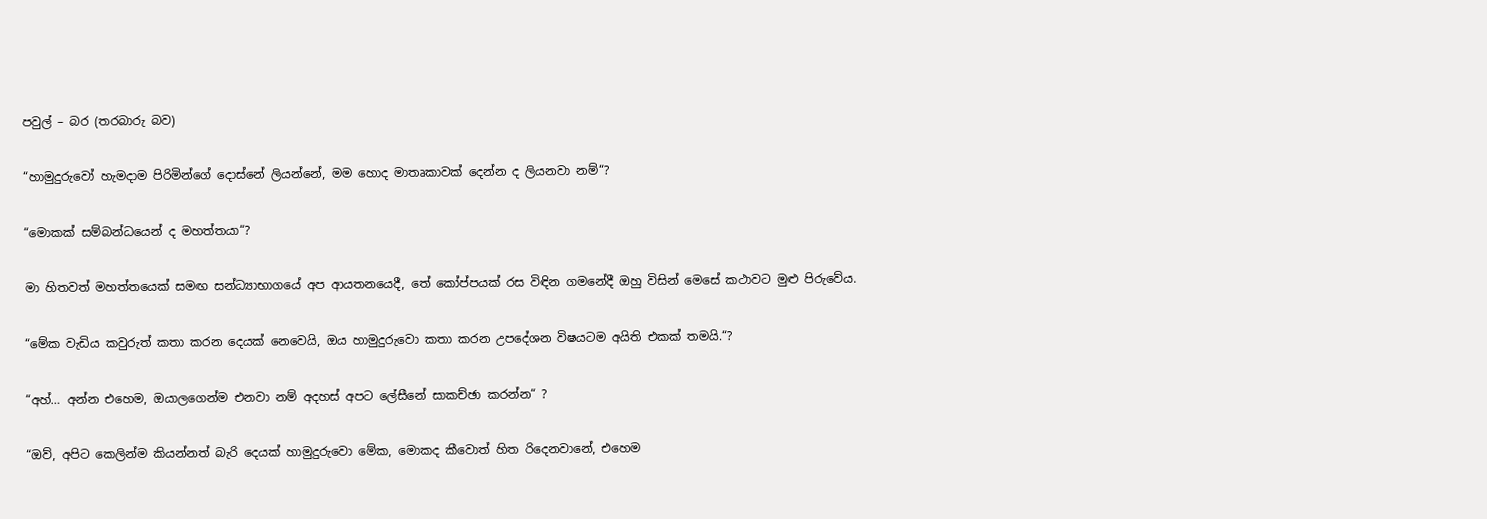පවුල් – බර (තරබාරු බව)

“හාමුදුරුවෝ හැමදාම පිරිමින්ගේ දොස්නේ ලියන්නේ, මම හොද මාතෘකාවක් දෙන්න ද ලියනවා නම්“?

“මොකක් සම්බන්ධයෙන් ද මහත්තයා“?

මා හිතවත් මහත්තයෙක් සමඟ සන්ධ්‍යාභාගයේ අප ආයතනයෙදී, තේ කෝප්පයක් රස විඳින ගමනේදී ඔහු විසින් මෙසේ කථාවට මුළු පිරුවේය.

“මේක වැඩිය කවුරුත් කතා කරන දෙයක් නෙවෙයි, ඔය හාමුදුරුවො කතා කරන උපදේශන විෂයටම අයිති එකක් තමයි.“?

“අහ්… අන්න එහෙම, ඔයාලගෙන්ම එනවා නම් අදහස් අපට ලේසීනේ සාකච්ඡා කරන්න“ ?

“ඔව්, අපිට කෙලින්ම කියන්නත් බැරි දෙයක් හාමුදුරුවො මේක, මොකද කීවොත් හිත රිදෙනවානේ, එහෙම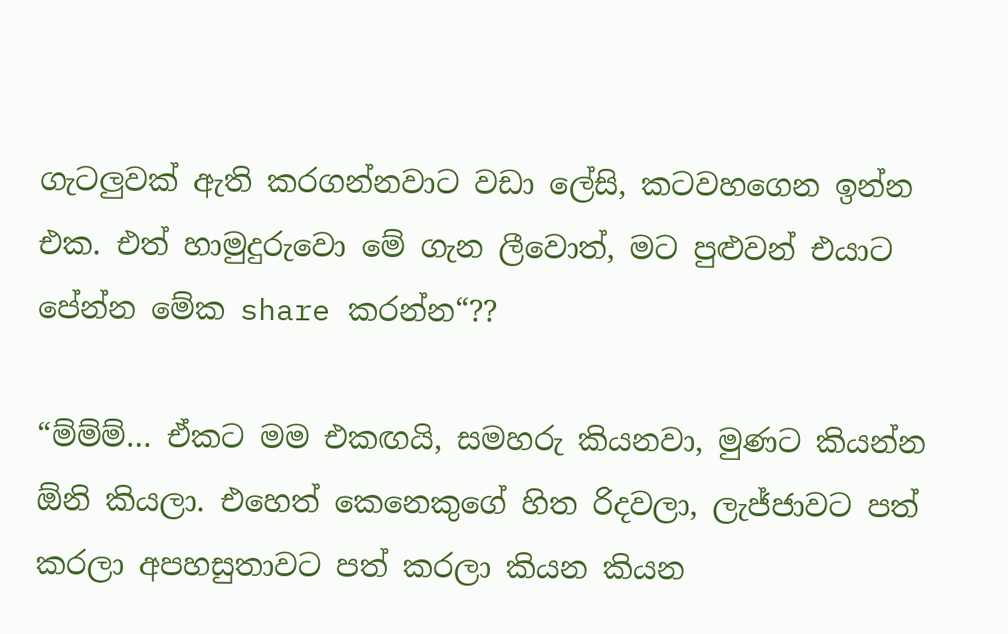ගැටලුවක් ඇති කරගන්නවාට වඩා ලේසි, කටවහගෙන ඉන්න එක. එත් හාමුදුරුවො මේ ගැන ලීවොත්, මට පුළුවන් එයාට පේන්න මේක share කරන්න“??

“ම්ම්ම්… ඒකට මම එකඟයි, සමහරු කියනවා, මුණට කියන්න ඕනි කියලා. එහෙත් කෙනෙකුගේ හිත රිදවලා, ලැජ්ජාවට පත් කරලා අපහසුතාවට පත් කරලා කියන කියන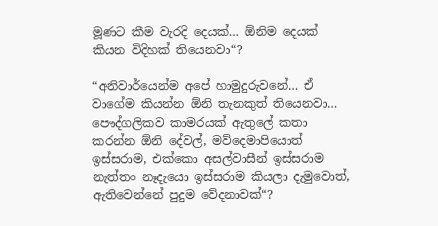මූණට කීම වැරදි දෙයක්… ඕනිම දෙයක් කියන විදිහක් තියෙනවා“?

“අනිවාර්යෙන්ම අපේ හාමුදුරුවනේ… ඒ වාගේම කියන්න ඕනි තැනකුත් තියෙනවා… පෞද්ගලිකව කාමරයක් ඇතුලේ කතා කරන්න ඕනි දේවල්, මව්දෙමාපියොත් ඉස්සරාම, එක්කො අසල්වාසීන් ඉස්සරාම නැත්තං නෑදැයො ඉස්සරාම කියලා දැමුවොත්, ඇතිවෙන්නේ පුදුම වේදනාවක්“?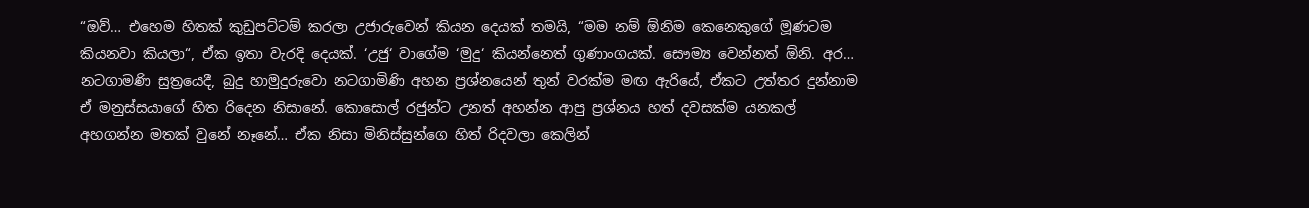“ඔව්… එහෙම හිතක් කුඩුපට්ටම් කරලා උජාරුවෙන් කියන දෙයක් තමයි, “මම නම් ඕනිම කෙනෙකුගේ මූණටම කියනවා කියලා“, ඒක ඉතා වැරදි දෙයක්. ‘උජු‘ වාගේම ‘මුදු‘ කියන්නෙත් ගුණාංගයක්. සෞම්‍ය වෙන්නත් ඕනි. අර… නටගාමණි සුත්‍රයෙදී, බුදු හාමුදුරුවො නටගාමිණි අහන ප්‍රශ්නයෙන් තුන් වරක්ම මඟ ඇරියේ, ඒකට උත්තර දුන්නාම ඒ මනුස්සයාගේ හිත රිදෙන නිසානේ. කොසොල් රජුන්ට උනත් අහන්න ආපු ප්‍රශ්නය හත් දවසක්ම යනකල් අහගන්න මතක් වුනේ නෑනේ… ඒක නිසා මිනිස්සුන්ගෙ හිත් රිදවලා කෙලින්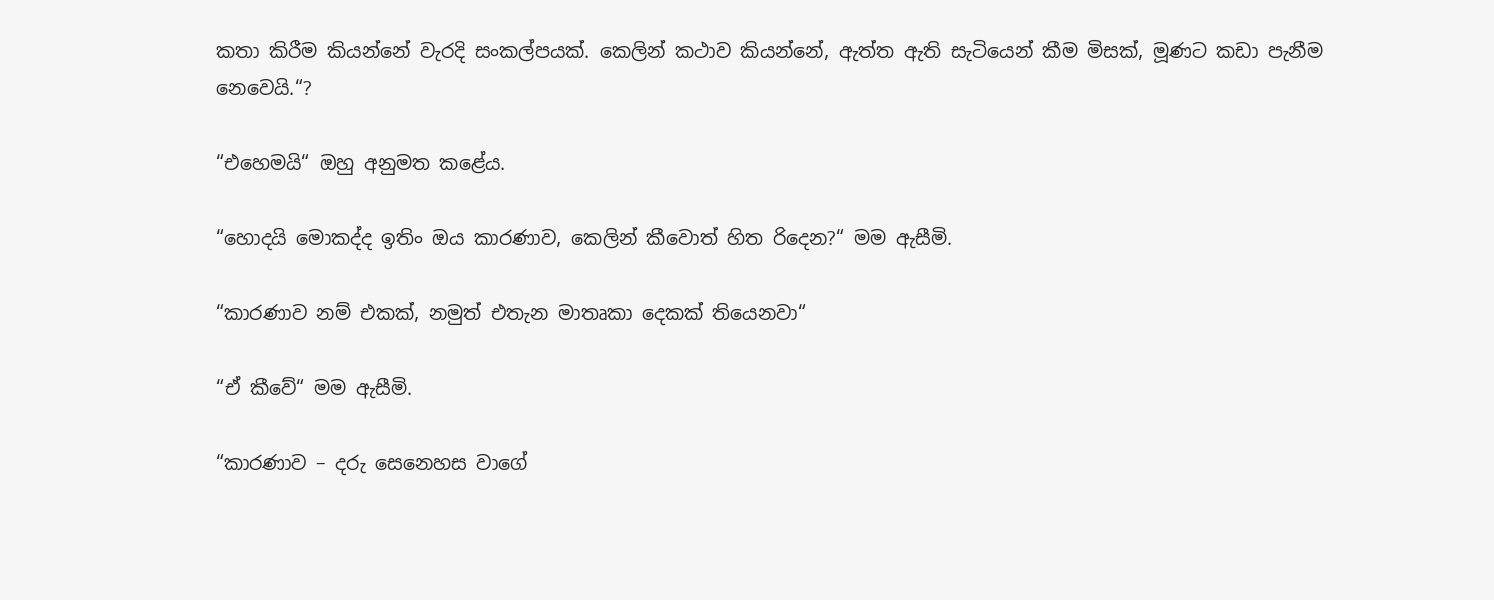කතා කිරීම කියන්නේ වැරදි සංකල්පයක්. කෙලින් කථාව කියන්නේ, ඇත්ත ඇති සැටියෙන් කීම මිසක්, මූණට කඩා පැනීම නෙවෙයි.“?

“එහෙමයි“ ඔහු අනුමත කළේය.

“හොදයි මොකද්ද ඉතිං ඔය කාරණාව, කෙලින් කීවොත් හිත රිදෙන?“ මම ඇසීමි.

“කාරණාව නම් එකක්, නමුත් එතැන මාතෘකා දෙකක් තියෙනවා“

“ඒ කීවේ“ මම ඇසීමි.

“කාරණාව – දරු සෙනෙහස වාගේ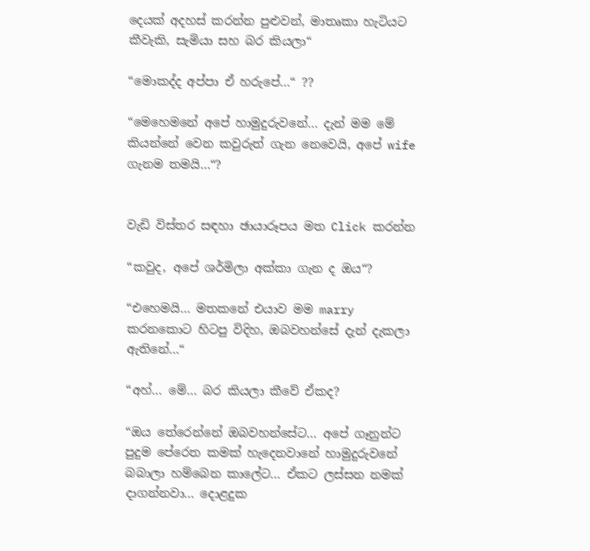දෙයක් අදහස් කරන්න පුළුවන්, මාතෘකා හැටියට කීවැකි, සැමියා සහ බර කියලා“

“මොකද්ද අප්පා ඒ හරුපේ…“ ??

“මෙහෙමනේ අපේ හාමුදුරුවනේ… දැන් මම මේ කියන්නේ වෙන කවුරුත් ගැන නෙවෙයි, අපේ wife ගැනම තමයි…“?


වැඩි විස්තර සඳහා ඡායාරූපය මත Click කරන්න

“කවුද, අපේ ශර්මිලා අක්කා ගැන ද ඔය“?

“එහෙමයි… මතකනේ එයාව මම marry කරනකොට හිටපු විදිහ, ඔබවහන්සේ දැන් දැකලා ඇතිනේ…“

“අහ්… මේ… බර කියලා කීවේ ඒකද?

“ඔය තේරෙන්නේ ඔබවහන්සේට… අපේ ගෑනුන්ට පුදුම පේරෙත කමක් හැදෙනවානේ හාමුදුරුවනේ බබාලා හම්බෙන කාලේට… ඒකට ලස්සන නමක් දාගන්නවා… දොළදුක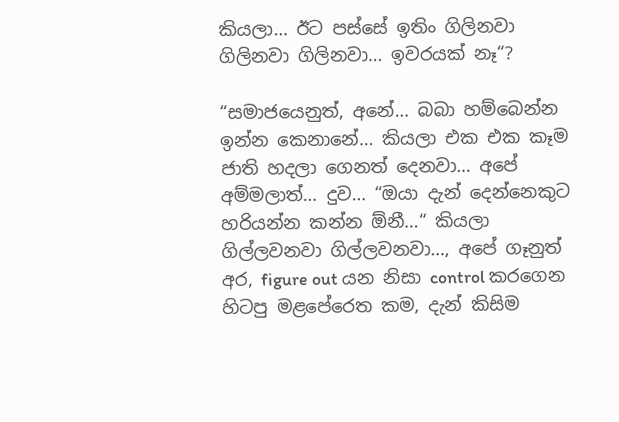කියලා… ඊට පස්සේ ඉතිං ගිලිනවා ගිලිනවා ගිලිනවා… ඉවරයක් නෑ“?

“සමාජයෙනුත්, අනේ… බබා හම්බෙන්න ඉන්න කෙනානේ… කියලා එක එක කෑම ජාති හදලා ගෙනත් දෙනවා… අපේ අම්මලාත්… දුව… “ඔයා දැන් දෙන්නෙකුට හරියන්න කන්න ඕනී…“ කියලා ගිල්ලවනවා ගිල්ලවනවා…, අපේ ගෑනුත් අර, figure out යන නිසා control කරගෙන හිටපු මළපේරෙත කම, දැන් කිසිම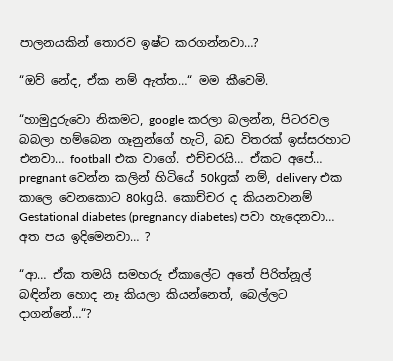පාලනයකින් තොරව ඉෂ්ට කරගන්නවා…?

“ඔව් නේද, ඒක නම් ඇත්ත…“ මම කීවෙමි.

“හාමුදුරුවො නිකමට, google කරලා බලන්න, පිටරවල බබලා හම්බෙන ගෑනුන්ගේ හැටි, බඩ විතරක් ඉස්සරහාට එනවා… football එක වාගේ. එච්චරයි… ඒකට අපේ… pregnant වෙන්න කලින් හිටියේ 50kgක් නම්, delivery එක කාලෙ වෙනකොට 80kgයි. කොච්චර ද කියනවානම් Gestational diabetes (pregnancy diabetes) පවා හැදෙනවා… අත පය ඉදිමෙනවා… ?

“ආ… ඒක තමයි සමහරු ඒකාලේට අතේ පිරිත්නූල් බඳින්න හොද නෑ කියලා කියන්නෙත්, බෙල්ලට දාගන්නේ…“?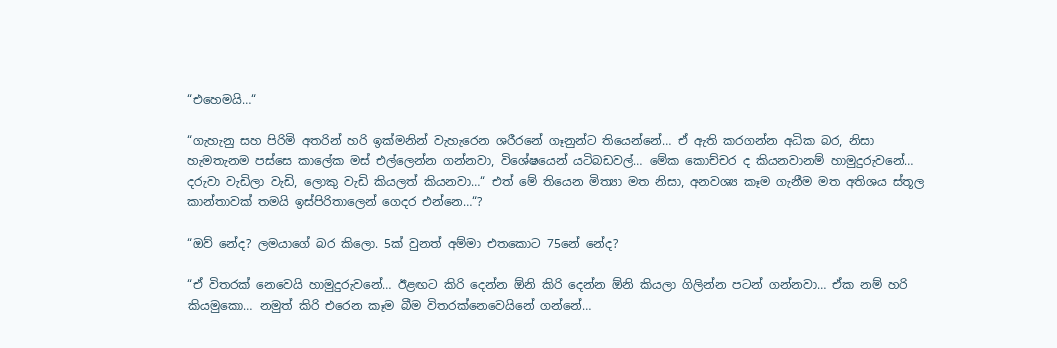“එහෙමයි…“

“ගැහැනු සහ පිරිමි අතරින් හරි ඉක්මනින් වැහැරෙන ශරීරනේ ගෑනුන්ට තියෙන්නේ… ඒ ඇති කරගන්න අධික බර, නිසා හැමතැනම පස්සෙ කාලේක මස් එල්ලෙන්න ගන්නවා, විශේෂයෙන් යටිබඩවල්… මේක කොච්චර ද කියනවානම් හාමුදුරුවනේ… දරුවා වැඩිලා වැඩි, ලොකු වැඩි කියලත් කියනවා…“ එත් මේ තියෙන මිත්‍යා මත නිසා, අනවශ්‍ය කෑම ගැනීම මත අතිශය ස්තූල කාන්තාවක් තමයි ඉස්පිරිතාලෙන් ගෙදර එන්නෙ…“?

“ඔව් නේද? ලමයාගේ බර කිලො. 5ක් වුනත් අම්මා එතකොට 75නේ නේද?

“ඒ විතරක් නෙවෙයි හාමුදුරුවනේ… ඊළඟට කිරි දෙන්න ඕනි කිරි දෙන්න ඕනි කියලා ගිලින්න පටන් ගන්නවා… ඒක නම් හරි කියමුකො… නමුත් කිරි එරෙන කෑම බීම විතරක්නෙවෙයිනේ ගන්නේ…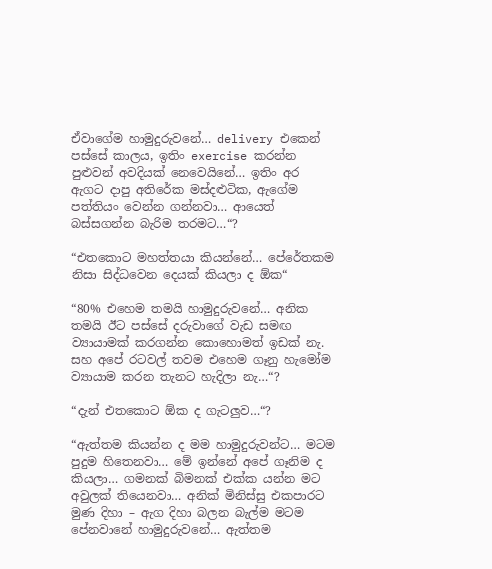ඒවාගේම හාමුදුරුවනේ… delivery එකෙන් පස්සේ කාලය, ඉතිං exercise කරන්න පුළුවන් අවදියක් නෙවෙයිනේ… ඉතිං අර ඇගට දාපු අතිරේක මස්දළුටික, ඇගේම පත්තියං වෙන්න ගන්නවා… ආයෙත් බස්සගන්න බැරිම තරමට…“?

“එතකොට මහත්තයා කියන්නේ… පේරේතකම නිසා සිද්ධවෙන දෙයක් කියලා ද ඕක“

“80% එහෙම තමයි හාමුදුරුවනේ… අනික තමයි ඊට පස්සේ දරුවාගේ වැඩ සමඟ ව්‍යායාමක් කරගන්න කොහොමත් ඉඩක් නැ. සහ අපේ රටවල් තවම එහෙම ගෑනු හැමෝම ව්‍යායාම කරන තැනට හැදිලා නැ…“?

“දැන් එතකොට ඕක ද ගැටලුව…“?

“ඇත්තම කියන්න ද මම හාමුදුරුවන්ට… මටම පුදුම හිතෙනවා… මේ ඉන්නේ අපේ ගෑනිම ද කියලා… ගමනක් බිමනක් එක්ක යන්න මට අවුලක් තියෙනවා… අනික් මිනිස්සු එකපාරට මුණ දිහා – ඇග දිහා බලන බැල්ම මටම පේනවානේ හාමුදුරුවනේ… ඇත්තම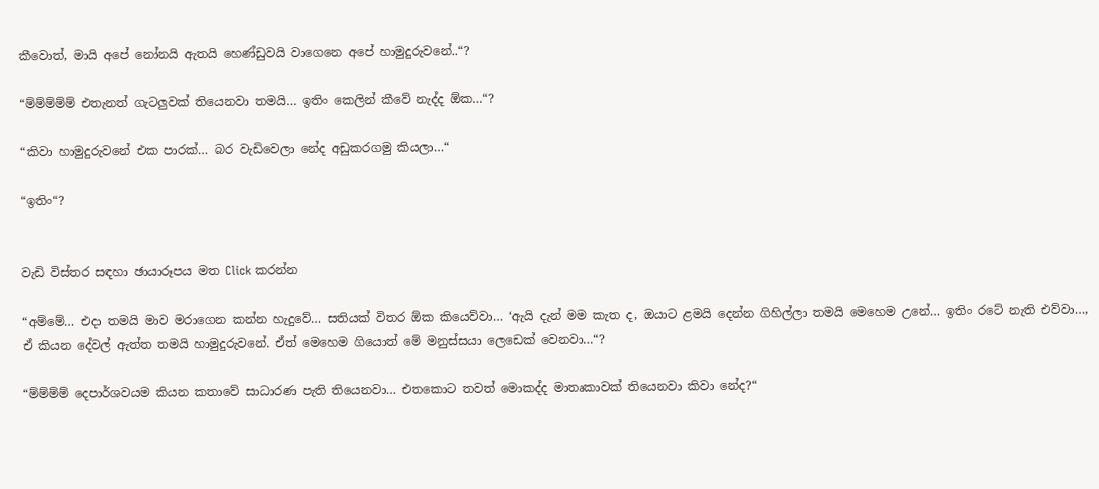කීවොත්, මායි අපේ නෝනයි ඇතයි හෙණ්ඩුවයි වාගෙනෙ අපේ හාමුදුරුවනේ..“?

“ම්ම්ම්ම්ම් එතැනත් ගැටලුවක් තියෙනවා තමයි… ඉතිං කෙලින් කීවේ නැද්ද ඕක…“?

“කිවා හාමුදුරුවනේ එක පාරක්… බර වැඩිවෙලා නේද අඩුකරගමු කියලා…“

“ඉතිං“?


වැඩි විස්තර සඳහා ඡායාරූපය මත Click කරන්න

“අම්මේ… එදා තමයි මාව මරාගෙන කන්න හැදුවේ… සතියක් විතර ඕක කියෙව්වා… ‘ඇයි දැන් මම කැත ද, ඔයාට ළමයි දෙන්න ගිහිල්ලා තමයි මෙහෙම උනේ… ඉතිං රටේ නැති එව්වා…, ඒ කියන දේවල් ඇත්ත තමයි හාමුදුරුවනේ. ඒත් මෙහෙම ගියොත් මේ මනුස්සයා ලෙඩෙක් වෙනවා…“?

“ම්ම්ම්ම් දෙපාර්ශවයම කියන කතාවේ සාධාරණ පැති තියෙනවා… එතකොට තවත් මොකද්ද මාතෘකාවක් තියෙනවා කිවා නේද?“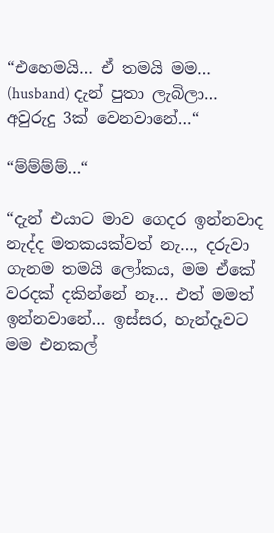“එහෙමයි… ඒ තමයි මම… (husband) දැන් පුතා ලැබිලා… අවුරුදු 3ක් වෙනවානේ…“

“ම්ම්ම්ම්…“

“දැන් එයාට මාව ගෙදර ඉන්නවාද නැද්ද මතකයක්වත් නැ…, දරුවා ගැනම තමයි ලෝකය, මම ඒකේ වරදක් දකින්නේ නෑ… එත් මමත් ඉන්නවානේ… ඉස්සර, හැන්දෑවට මම එනකල්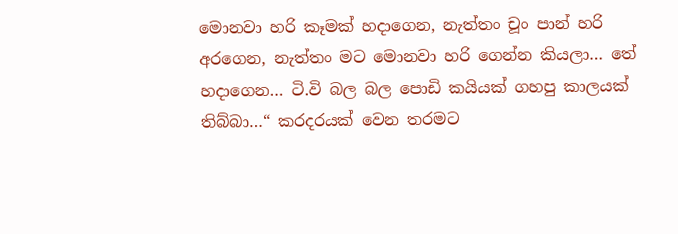මොනවා හරි කෑමක් හදාගෙන, නැත්තං චූං පාන් හරි අරගෙන, නැත්තං මට මොනවා හරි ගෙන්න කියලා… තේ හදාගෙන… ටි.වි බල බල පොඩි කයියක් ගහපු කාලයක් තිබ්බා…“ කරදරයක් වෙන තරමට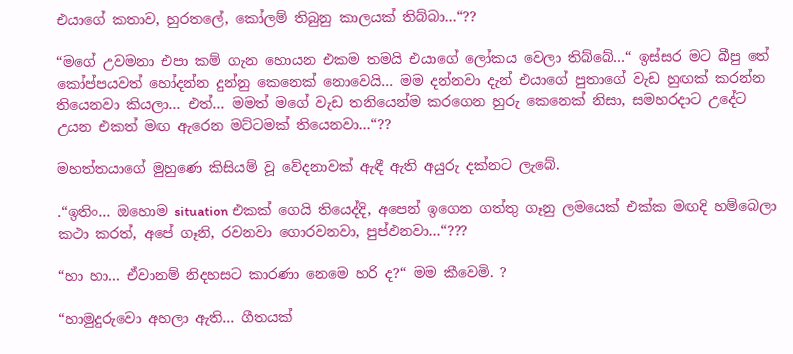එයාගේ කතාව, හුරතලේ, කෝලම් තිබුනු කාලයක් තිබ්බා…“??

“මගේ උවමනා එපා කම් ගැන හොයන එකම තමයි එයාගේ ලෝකය වෙලා තිබ්බේ…“ ඉස්සර මට බීපු තේ කෝප්පයවත් හෝදන්න දුන්නු කෙනෙක් නොවෙයි… මම දන්නවා දැන් එයාගේ පුතාගේ වැඩ හුඟක් කරන්න තියෙනවා කියලා… එත්… මමත් මගේ වැඩ තනියෙන්ම කරගෙන හුරු කෙනෙක් නිසා, සමහරදාට උදේට උයන එකත් මඟ ඇරෙන මට්ටමක් තියෙනවා…“??

මහත්තයාගේ මුහුණෙ කිසියම් වූ වේදනාවක් ඇඳී ඇති අයුරු දක්නට ලැබේ.

.“ඉතිං… ඔහොම situation එකක් ගෙයි තියෙද්දි, අපෙන් ඉගෙන ගත්තු ගෑනු ලමයෙක් එක්ක මඟදි හම්බෙලා කථා කරත්, අපේ ගෑනි, රවනවා ගොරවනවා, පුප්ඵනවා…“???

“හා හා… ඒවානම් නිදහසට කාරණා නෙමෙ හරි ද?“ මම කීවෙමි. ?

“හාමුදුරුවො අහලා ඇති… ගීතයක්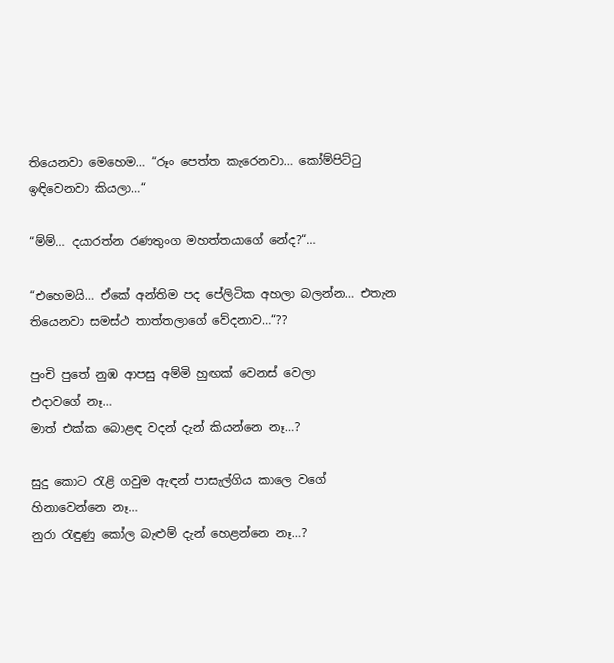තියෙනවා මෙහෙම… “රූං පෙත්ත කැරෙනවා… කෝම්පිට්ටු ඉඳිවෙනවා කියලා…“

“ම්ම්… දයාරත්න රණතුංග මහත්තයාගේ නේද?“…

“එහෙමයි… ඒකේ අන්තිම පද පේලිටික අහලා බලන්න… එතැන තියෙනවා සමස්ථ තාත්තලාගේ වේදනාව…“??

පුංචි පුතේ නුඹ ආපසු අම්මි හුඟක් වෙනස් වෙලා
එදාවගේ නෑ…
මාත් එක්ක බොළඳ වදන් දැන් කියන්නෙ නෑ…?

සුදු කොට රැළි ගවුම ඇඳන් පාසැල්ගිය කාලෙ වගේ
හිනාවෙන්නෙ නෑ…
නුරා රැඳුණු කෝල බැළුම් දැන් හෙළන්නෙ නෑ…?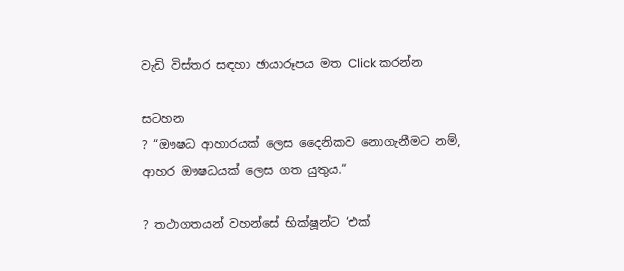වැඩි විස්තර සඳහා ඡායාරූපය මත Click කරන්න

සටහන
? “ඖෂධ ආහාරයක් ලෙස දෛනිකව නොගැනීමට නම්, ආහර ඖෂධයක් ලෙස ගත යුතුය.“

? තථාගතයන් වහන්සේ භික්ෂූන්ට ‘එක්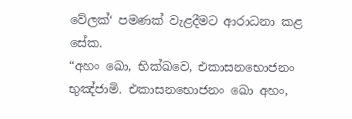වේලක්‘ පමණක් වැළදීමට ආරාධනා කළ සේක.
“අහං ඛො, භික්‌ඛවෙ, එකාසනභොජනං භුඤ්‌ජාමි. එකාසනභොජනං ඛො අහං,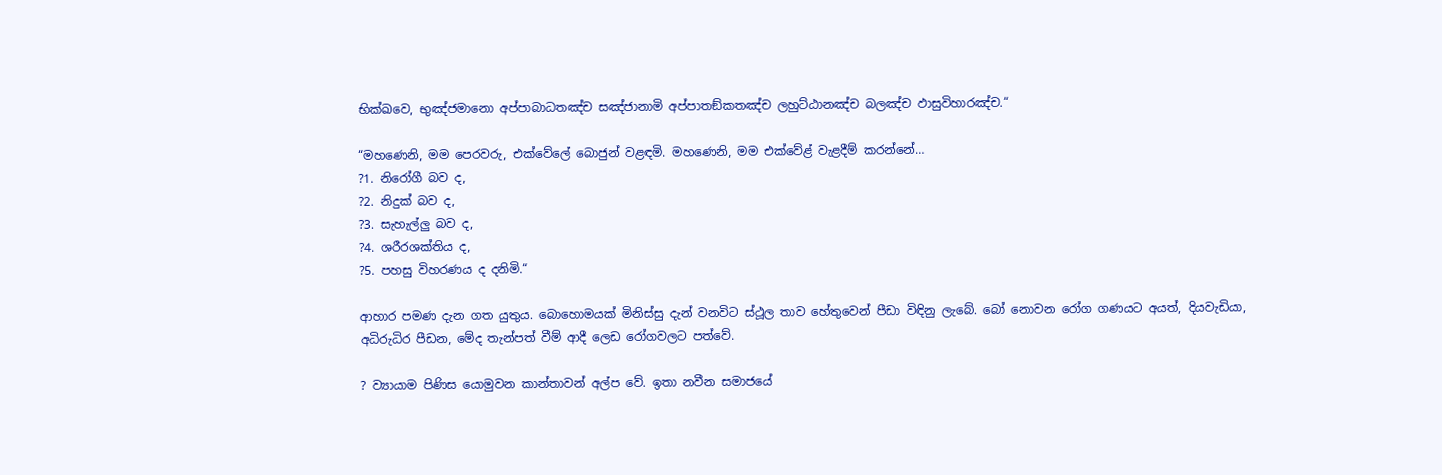භික්‌ඛවෙ, භුඤ්‌ජමානො අප්‌පාබාධතඤ්‌ච සඤ්‌ජානාමි අප්‌පාතඞ්‌කතඤ්‌ච ලහුට්‌ඨානඤ්‌ච බලඤ්‌ච ඵාසුවිහාරඤ්‌ච.“

“මහණෙනි, මම පෙරවරු, එක්වේලේ බොජුන් වළඳමි. මහණෙනි, මම එක්වේළ් වැළදීම් කරන්නේ…
?1. නිරෝගී බව ද,
?2. නිදුක් බව ද,
?3. සැහැල්ලු බව ද,
?4. ශරීරශක්තිය ද,
?5. පහසු විහරණය ද දනිමි.“

ආහාර පමණ දැන ගත යුතුය. බොහොමයක් මිනිස්සු දැන් වනවිට ස්ථූල තාව හේතුවෙන් පීඩා විඳිනු ලැබේ. බෝ නොවන රෝග ගණයට අයත්, දියවැඩියා, අධිරුධිර පීඩන, මේද තැන්පත් වීම් ආදී ලෙඩ රෝගවලට පත්වේ.

? ව්‍යායාම පිණිස යොමුවන කාන්තාවන් අල්ප වේ. ඉතා නවීන සමාජයේ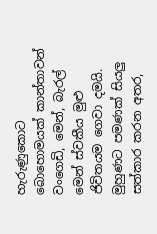හැරුණුකොට බොහොමයක් කාන්තාවන් වංගෙඩි, මෙන්, බැරල් මෙන් ස්වකීය මුළු ජිවිතයම ගෙවා දමයි. මුහුණට පමණක් සියලු සත්කාර කරන අතර,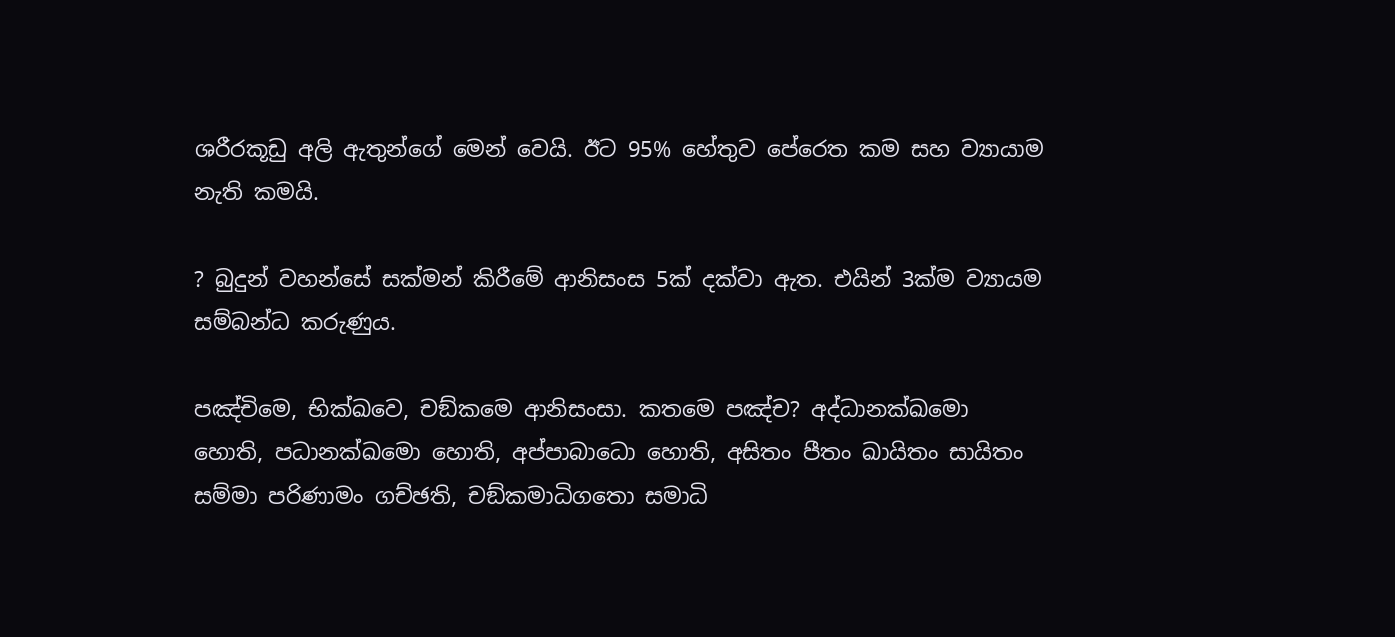ශරීරකූඩු අලි ඇතුන්ගේ මෙන් වෙයි. ඊට 95% හේතුව පේරෙත කම සහ ව්‍යායාම නැති කමයි.

? බුදුන් වහන්සේ සක්මන් කිරීමේ ආනිසංස 5ක් දක්වා ඇත. එයින් 3ක්ම ව්‍යායම සම්බන්ධ කරුණුය.

පඤ්‌චිමෙ, භික්‌ඛවෙ, චඞ්‌කමෙ ආනිසංසා. කතමෙ පඤ්‌ච? අද්‌ධානක්‌ඛමො හොති, පධානක්‌ඛමො හොති, අප්‌පාබාධො හොති, අසිතං පීතං ඛායිතං සායිතං සම්‌මා පරිණාමං ගච්‌ඡති, චඞ්‌කමාධිගතො සමාධි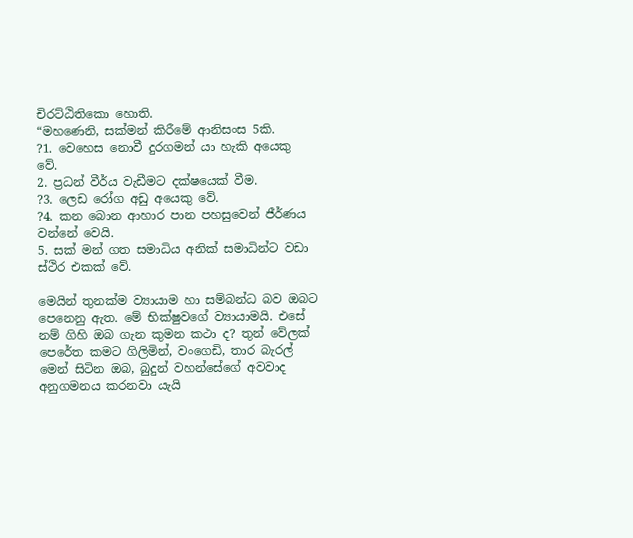චිරට්‌ඨිතිකො හොති.
“මහණෙනි, සක්මන් කිරීමේ ආනිසංස 5කි.
?1. වෙහෙස නොවී දුරගමන් යා හැකි අයෙකු වේ.
2. ප්‍රධන් වීර්ය වැඩීමට දක්‌ෂයෙක්‌ වීම.
?3. ලෙඩ රෝග අඩු අයෙකු වේ.
?4. කන බොන ආහාර පාන පහසුවෙන් ජීර්ණය වන්නේ වෙයි.
5. සක් මන් ගත සමාධිය අනික් සමාධින්ට වඩා ස්ථිර එකක් වේ.

මෙයින් තුනක්ම ව්‍යායාම හා සම්බන්ධ බව ඔබට පෙනෙනු ඇත. මේ භික්ෂුවගේ ව්‍යායාමයි. එසේ නම් ගිහි ඔබ ගැන කුමන කථා ද? තුන් වේලක් පෙරේත කමට ගිලිමින්, වංගෙඩි, තාර බැරල් මෙන් සිටින ඔබ, බුදුන් වහන්සේගේ අවවාද අනුගමනය කරනවා යැයි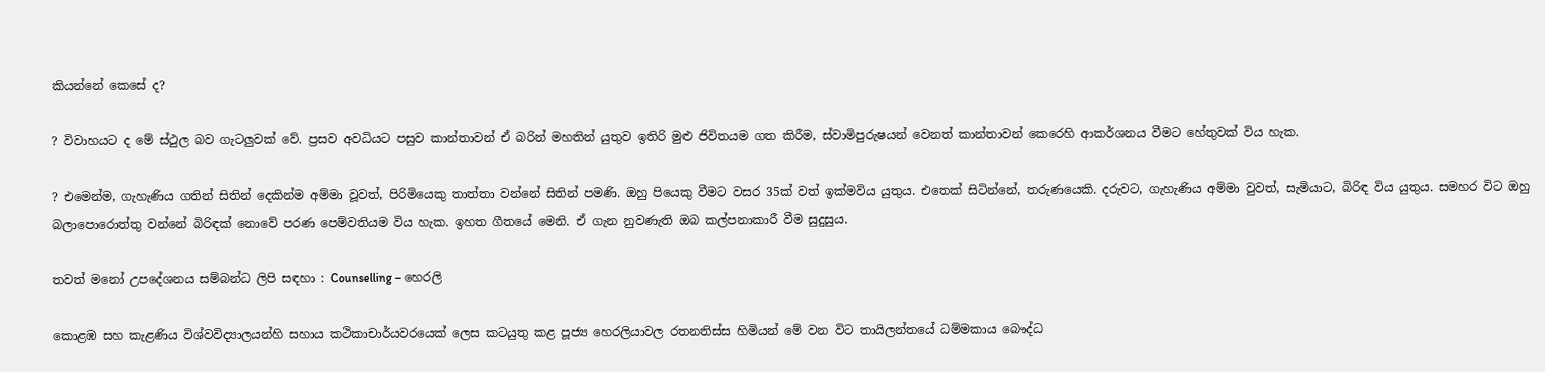කියන්නේ කෙසේ ද?

? විවාහයට ද මේ ස්ථුල බව ගැටලුවක් වේ. ප්‍රසව අවධියට පසුව කාන්තාවන් ඒ බරින් මහතින් යුතුව ඉතිරි මුළු ජිවිතයම ගත කිරීම, ස්වාමිපුරුෂයන් වෙනත් කාන්තාවන් කෙරෙහි ආකර්ශනය වීමට හේතුවක් විය හැක.

? එමෙන්ම, ගැහැණිය ගතින් සිතින් දෙකින්ම අම්මා වූවත්, පිරිමියෙකු තාත්තා වන්නේ සිතින් පමණි. ඔහු පියෙකු වීමට වසර 35ක් වත් ඉක්මවිය යුතුය. එතෙක් සිටින්නේ, තරුණයෙකි. දරුවට, ගැහැණිය අම්මා වුවත්, සැමියාට, බිරිඳ විය යුතුය. සමහර විට ඔහු බලාපොරොත්තු වන්නේ බිරිඳක් නොවේ පරණ පෙම්වතියම විය හැක. ඉහත ගීතයේ මෙනි. ඒ ගැන නුවණැති ඔබ කල්පනාකාරී වීම සුදුසුය.

තවත් මනෝ උපදේශනය සම්බන්ධ ලිපි සඳහා : Counselling – හෙරලි

කොළඹ සහ කැළණිය විශ්වවිද්‍යාලයන්හි සහාය කථිකාචාර්යවරයෙක් ලෙස කටයුතු කළ පූජ්‍ය හෙරලියාවල රතනතිස්ස හිමියන් මේ වන විට තායිලන්තයේ ධම්මකාය බෞද්ධ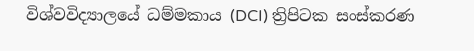විශ්වවිද්‍යාලයේ ධම්මකාය (DCI) ත්‍රිපිටක සංස්කරණ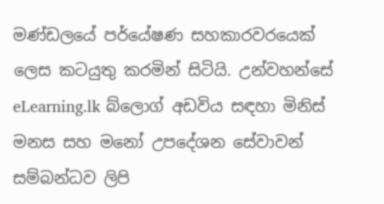මණ්ඩලයේ පර්යේෂණ සහකාරවරයෙක් ලෙස කටයුතු කරමින් සිටියි. උන්වහන්සේ eLearning.lk බ්ලොග් අඩවිය සඳහා මිනිස් මනස සහ මනෝ උපදේශන සේවාවන් සම්බන්ධව ලිපි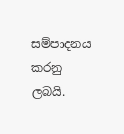සම්පාදනය කරනු ලබයි.